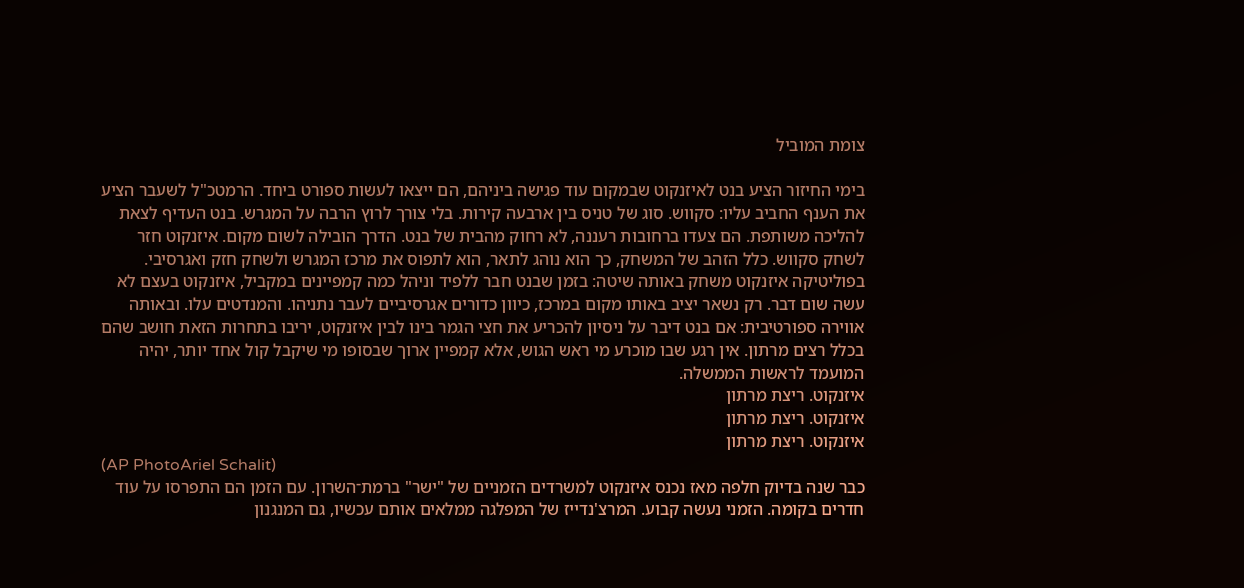צומת המוביל

בימי החיזור הציע בנט לאיזנקוט שבמקום עוד פגישה ביניהם, הם ייצאו לעשות ספורט ביחד. הרמטכ"ל לשעבר הציע את הענף החביב עליו: סקווש. סוג של טניס בין ארבעה קירות. בלי צורך לרוץ הרבה על המגרש. בנט העדיף לצאת להליכה משותפת. הם צעדו ברחובות רעננה, לא רחוק מהבית של בנט. הדרך הובילה לשום מקום. איזנקוט חזר לשחק סקווש. כלל הזהב של המשחק, כך הוא נוהג לתאר, הוא לתפוס את מרכז המגרש ולשחק חזק ואגרסיבי. בפוליטיקה איזנקוט משחק באותה שיטה: בזמן שבנט חבר ללפיד וניהל כמה קמפיינים במקביל, איזנקוט בעצם לא עשה שום דבר. רק נשאר יציב באותו מקום במרכז, כיוון כדורים אגרסיביים לעבר נתניהו. והמנדטים עלו. ובאותה אווירה ספורטיבית: אם בנט דיבר על ניסיון להכריע את חצי הגמר בינו לבין איזנקוט, יריבו בתחרות הזאת חושב שהם בכלל רצים מרתון. אין רגע שבו מוכרע מי ראש הגוש, אלא קמפיין ארוך שבסופו מי שיקבל קול אחד יותר, יהיה המועמד לראשות הממשלה.
איזנקוט. ריצת מרתון
איזנקוט. ריצת מרתון
איזנקוט. ריצת מרתון
(AP PhotoAriel Schalit)
כבר שנה בדיוק חלפה מאז נכנס איזנקוט למשרדים הזמניים של "ישר" ברמת־השרון. עם הזמן הם התפרסו על עוד חדרים בקומה. הזמני נעשה קבוע. המרצ'נדייז של המפלגה ממלאים אותם עכשיו, גם המנגנון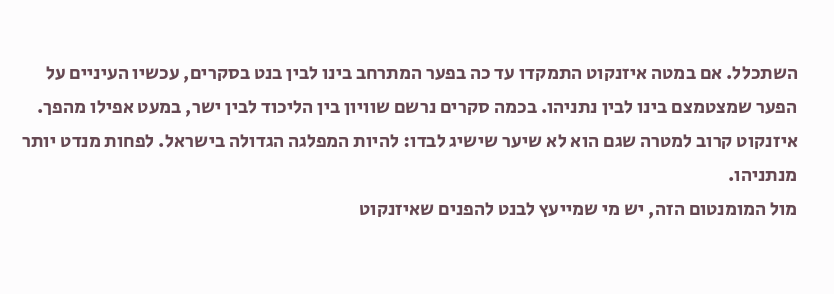השתכלל. אם במטה איזנקוט התמקדו עד כה בפער המתרחב בינו לבין בנט בסקרים, עכשיו העיניים על הפער שמצטמצם בינו לבין נתניהו. בכמה סקרים נרשם שוויון בין הליכוד לבין ישר, במעט אפילו מהפך. איזנקוט קרוב למטרה שגם הוא לא שיער שישיג לבדו: להיות המפלגה הגדולה בישראל. לפחות מנדט יותר מנתניהו.
מול המומנטום הזה, יש מי שמייעץ לבנט להפנים שאיזנקוט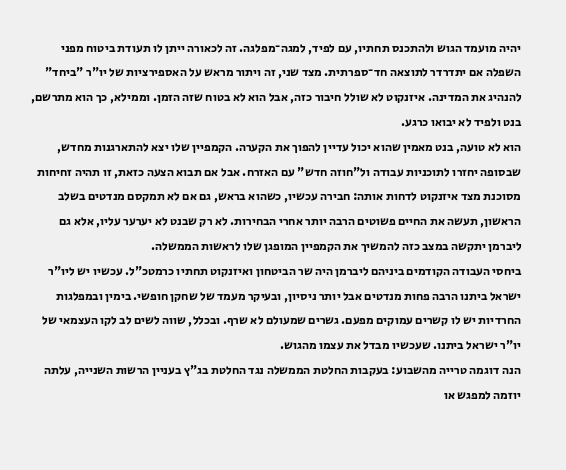יהיה מועמד הגוש ולהתכנס תחתיו, עם לפיד, למגה־מפלגה. זה לכאורה ייתן לו תעודת ביטוח מפני השפלה אם יתדרדר לתוצאה חד־ספרתית. מצד שני, זה ויתור מראש על האספירציות של יו"ר "ביחד" להנהיג את המדינה. איזנקוט לא שולל חיבור כזה, אבל הוא לא בטוח שזה הזמן. וממילא, כך הוא מתרשם, בנט ולפיד לא יבואו כרגע.
הוא לא טועה, בנט מאמין שהוא יכול עדיין להפוך את הקערה. הקמפיין שלו יצא להתארגנות מחדש, שבסופה יחזרו לתוכניות עבודה ול"חוזה חדש" עם האזרח. אבל אם תבוא הצעה כזאת, זו תהיה זחיחות מסוכנת מצד איזנקוט לדחות אותה: חבירה עכשיו, כשהוא בראש, גם אם לא תמקסם מנדטים בשלב הראשון, תעשה את החיים פשוטים הרבה יותר אחרי הבחירות. לא רק שבנט לא יערער עליו, אלא גם ליברמן יתקשה במצב כזה להמשיך את הקמפיין המופגן שלו לראשות הממשלה.
ביחסי העבודה הקודמים ביניהם ליברמן היה שר הביטחון ואיזנקוט תחתיו כרמטכ"ל. עכשיו יש ליו"ר ישראל ביתנו הרבה פחות מנדטים אבל יותר ניסיון, ובעיקר מעמד של שחקן חופשי. בימין ובמפלגות החרדיות יש לו קשרים עמוקים מפעם. גשרים שמעולם לא שרף. ובכלל, שווה לשים לב לקו העצמאי של יו"ר ישראל ביתנו. שעכשיו מבדל את עצמו מהגוש.
הנה דוגמה טרייה מהשבוע: בעקבות החלטת הממשלה נגד החלטת בג"ץ בעניין הרשות השנייה, עלתה יוזמה למפגש או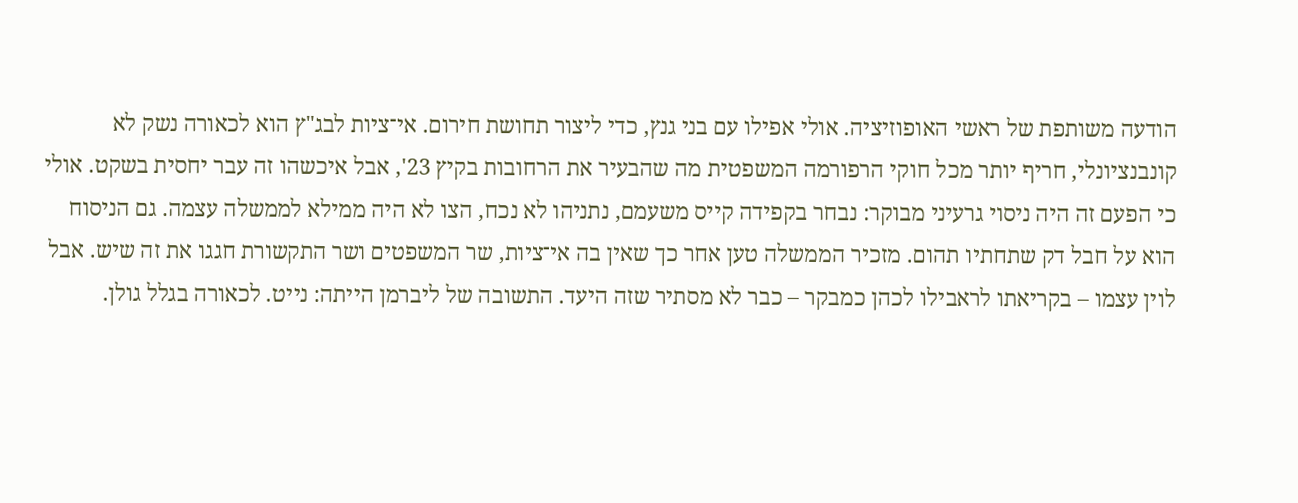הודעה משותפת של ראשי האופוזיציה. אולי אפילו עם בני גנץ, כדי ליצור תחושת חירום. אי־ציות לבג"ץ הוא לכאורה נשק לא קונבנציונלי, חריף יותר מכל חוקי הרפורמה המשפטית מה שהבעיר את הרחובות בקיץ 23', אבל איכשהו זה עבר יחסית בשקט. אולי כי הפעם זה היה ניסוי גרעיני מבוקר: נבחר בקפידה קייס משעמם, נתניהו לא נכח, הצו לא היה ממילא לממשלה עצמה. גם הניסוח הוא על חבל דק שתחתיו תהום. מזכיר הממשלה טען אחר כך שאין בה אי־ציות, שר המשפטים ושר התקשורת חגגו את זה שיש. אבל לוין עצמו – בקריאתו לראבילו לכהן כמבקר – כבר לא מסתיר שזה היעד. התשובה של ליברמן הייתה: נייט. לכאורה בגלל גולן.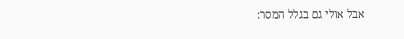אבל אולי גם בגלל המסר: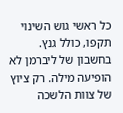כל ראשי גוש השינוי תקפו, כולל גנץ. בחשבון של ליברמן לא הופיעה מילה. רק ציוץ של צוות הלשכה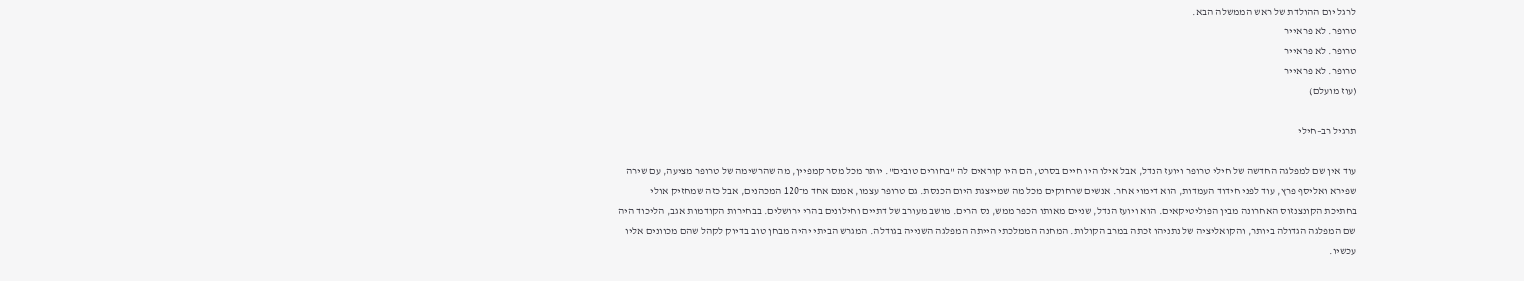לרגל יום ההולדת של ראש הממשלה הבא.
טרופר. לא פראייר
טרופר. לא פראייר
טרופר. לא פראייר
(עוז מועלם)

תרגיל רב–חילי

עוד אין שם למפלגה החדשה של חילי טרופר ויועז הנדל, אבל אילו היו חיים בסרט, הם היו קוראים לה "בחורים טובים". יותר מכל מסר קמפיין, מה שהרשימה של טרופר מציעה, עם שירה שפירא ואליסף פרץ, עוד לפני חידוד העמדות, הוא דימוי אחר. אנשים שרחוקים מכל מה שמייצגת היום הכנסת. גם טרופר עצמו, אמנם אחד מ־120 המכהנים, אבל כזה שמחזיק אולי בחתיכת הקונצנזוס האחרונה מבין הפוליטיקאים. הוא ויועז הנדל, שניים מאותו הכפר ממש, נס הרים. מושב מעורב של דתיים וחילונים בהרי ירושלים. בבחירות הקודמות אגב, הליכוד היה שם המפלגה הגדולה ביותר, והקואליציה של נתניהו זכתה במרב הקולות. המחנה הממלכתי הייתה המפלגה השנייה בגודלה. המגרש הביתי יהיה מבחן טוב בדיוק לקהל שהם מכוונים אליו עכשיו.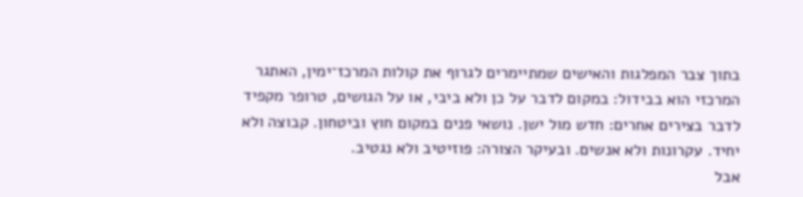בתוך צבר המפלגות והאישים שמתיימרים לגרוף את קולות המרכז־ימין, האתגר המרכזי הוא בבידול: במקום לדבר על כן ולא ביבי, או על הגושים, טרופר מקפיד לדבר בצירים אחרים: חדש מול ישן. נושאי פנים במקום חוץ וביטחון. קבוצה ולא יחיד. עקרונות ולא אנשים. ובעיקר הצורה: פוזיטיב ולא נגטיב.
אבל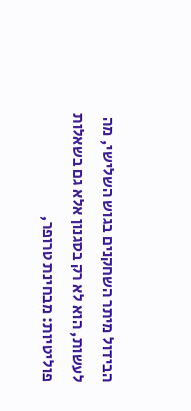הבידול מיתר השחקנים בגוש השלישי, מה לעשות, הוא לא רק בסגנון אלא גם בשאלות פוליטיות: מבחינת טרופר,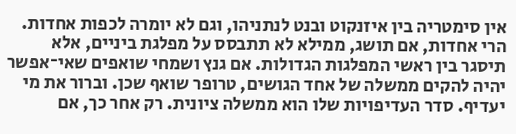אין סימטריה בין איזנקוט ובנט לנתניהו, וגם לא יומרה לכפות אחדות. הרי אחדות, אם תושג, ממילא לא תתבסס על מפלגת ביניים, אלא תיסגר בין ראשי המפלגות הגדולות. אם גנץ ושמחי שואפים שאי־אפשר יהיה להקים ממשלה של אחד הגושים, טרופר שואף שכן. וברור את מי יעדיף. סדר העדיפויות שלו הוא ממשלה ציונית. רק אחר כך, אם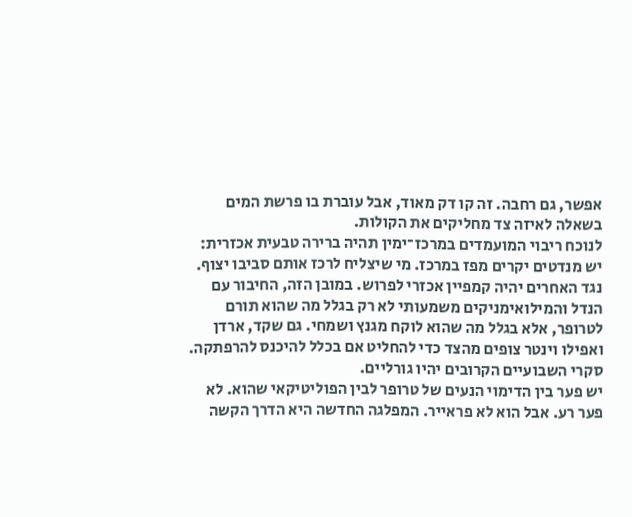אפשר, גם רחבה. זה קו דק מאוד, אבל עוברת בו פרשת המים בשאלה לאיזה צד מחליקים את הקולות.
לנוכח ריבוי המועמדים במרכז־ימין תהיה ברירה טבעית אכזרית: יש מנדטים יקרים מפז במרכז. מי שיצליח לרכז אותם סביבו יצוף. נגד האחרים יהיה קמפיין אכזרי לפרוש. במובן הזה, החיבור עם הנדל והמילואימניקים משמעותי לא רק בגלל מה שהוא תורם לטרופר, אלא בגלל מה שהוא לוקח מגנץ ושמחי. גם שקד, ארדן ואפילו וינטר צופים מהצד כדי להחליט אם בכלל להיכנס להרפתקה. סקרי השבועיים הקרובים יהיו גורליים.
יש פער בין הדימוי הנעים של טרופר לבין הפוליטיקאי שהוא. לא פער רע. אבל הוא לא פראייר. המפלגה החדשה היא הדרך הקשה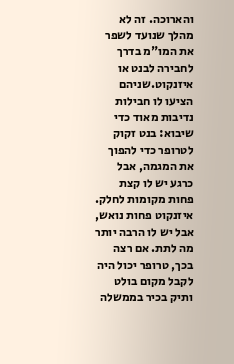והארוכה. זה לא מהלך שנועד לשפר את המו"מ בדרך לחבירה לבנט או איזנקוט.שניהם הציעו לו חבילות נדיבות מאוד כדי שיבוא: בנט זקוק לטרופר כדי להפוך את המגמה, אבל כרגע יש לו קצת פחות מקומות לחלק. איזנקוט פחות נואש, אבל יש לו הרבה יותר מה לתת. אם רצה בכך, טרופר יכול היה לקבל מקום בולט ותיק בכיר בממשלה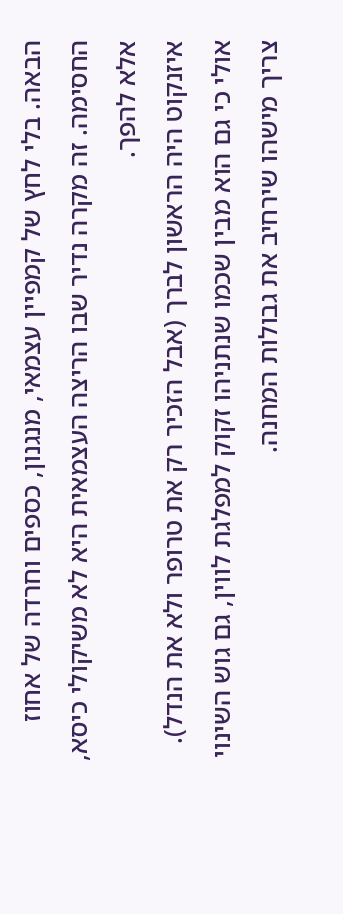הבאה. בלי לחץ של קמפיין עצמאי, מנגנון, כספים וחרדה של אחוז החסימה. זה מקרה נדיר שבו הריצה העצמאית היא לא משיקולי כיסא, אלא להפך.
איזנקוט היה הראשון לברך (אבל הזכיר רק את טרופר ולא את הנדל). אולי כי גם הוא מבין שכמו שנתניהו זקוק למפלגת לווין, גם גוש השינוי צריך מישהו שירחיב את גבולות המחנה.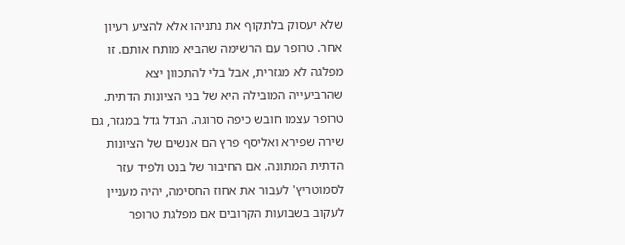שלא יעסוק בלתקוף את נתניהו אלא להציע רעיון אחר. טרופר עם הרשימה שהביא מותח אותם. זו מפלגה לא מגזרית, אבל בלי להתכוון יצא שהרביעייה המובילה היא של בני הציונות הדתית. טרופר עצמו חובש כיפה סרוגה. הנדל גדל במגזר, גם שירה שפירא ואליסף פרץ הם אנשים של הציונות הדתית המתונה. אם החיבור של בנט ולפיד עזר לסמוטריץ' לעבור את אחוז החסימה, יהיה מעניין לעקוב בשבועות הקרובים אם מפלגת טרופר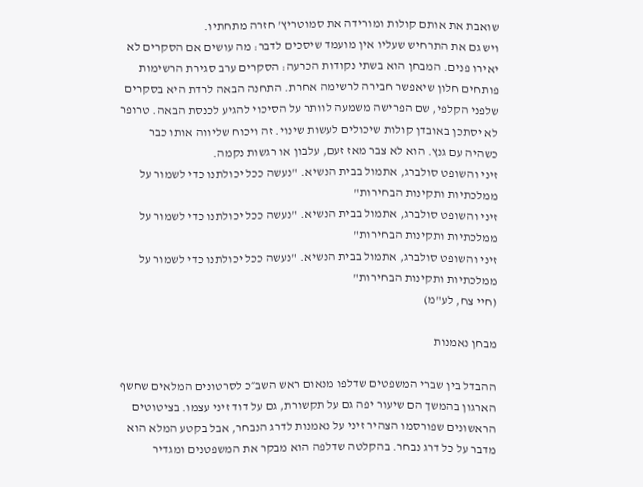שואבת את אותם קולות ומורידה את סמוטריץ' חזרה מתחתיו.
ויש גם את התרחיש שעליו אין מועמד שיסכים לדבר: מה עושים אם הסקרים לא יאירו פנים. המבחן הוא בשתי נקודות הכרעה: הסקרים ערב סגירת הרשימות פותחים חלון שיאפשר חבירה לרשימה אחרת. התחנה הבאה לרדת היא בסקרים שלפני הקלפי, שם הפרישה משמעה לוותר על הסיכוי להגיע לכנסת הבאה. טרופר לא יסתכן באובדן קולות שיכולים לעשות שינוי. זה ויכוח שליווה אותו כבר כשהיה עם גנץ. הוא לא צבר מאז זעם, עלבון או רגשות נקמה.
זיני והשופט סולברג, אתמול בבית הנשיא. "נעשה ככל יכולתנו כדי לשמור על ממלכתיות ותקינות הבחירות"
זיני והשופט סולברג, אתמול בבית הנשיא. "נעשה ככל יכולתנו כדי לשמור על ממלכתיות ותקינות הבחירות"
זיני והשופט סולברג, אתמול בבית הנשיא. "נעשה ככל יכולתנו כדי לשמור על ממלכתיות ותקינות הבחירות"
(חיי צח, לע"מ)

מבחן נאמנות

ההבדל בין שברי המשפטים שדלפו מנאום ראש השב״כ לסרטונים המלאים שחשף הארגון בהמשך הם שיעור יפה גם על תקשורת, גם על דוד זיני עצמו. בציטוטים הראשונים שפורסמו הצהיר זיני על נאמנות לדרג הנבחר, אבל בקטע המלא הוא מדבר על כל דרג נבחר. בהקלטה שדלפה הוא מבקר את המשפטנים ומגדיר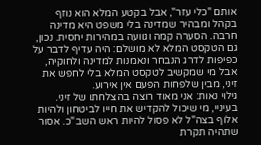אותם "כלי עזר", אבל בקטע המלא הוא נוזף בקהל ומבהיר שמדינה בלי משפט היא מדינה חרבה. הסערה קמה וגוועה במהירות יחסית. נכון, גם הטקסט המלא לא מושלם: היה עדיף לדבר על כפיפות לדרג הנבחר ונאמנות למדינה ולחוקיה, אבל מי שמקשיב לטקסט המלא בלי לחפש את זיני, מבין שלפחות הפעם אין אירוע.
גילוי נאות: אני מאוד רוצה בהצלחתו של זיני. בעיניי, מי שיכול להקדיש את חייו לביטחון ולהיות אלוף בצה"ל לא פסול להיות ראש השב"כ. אסור שתהיה תקרת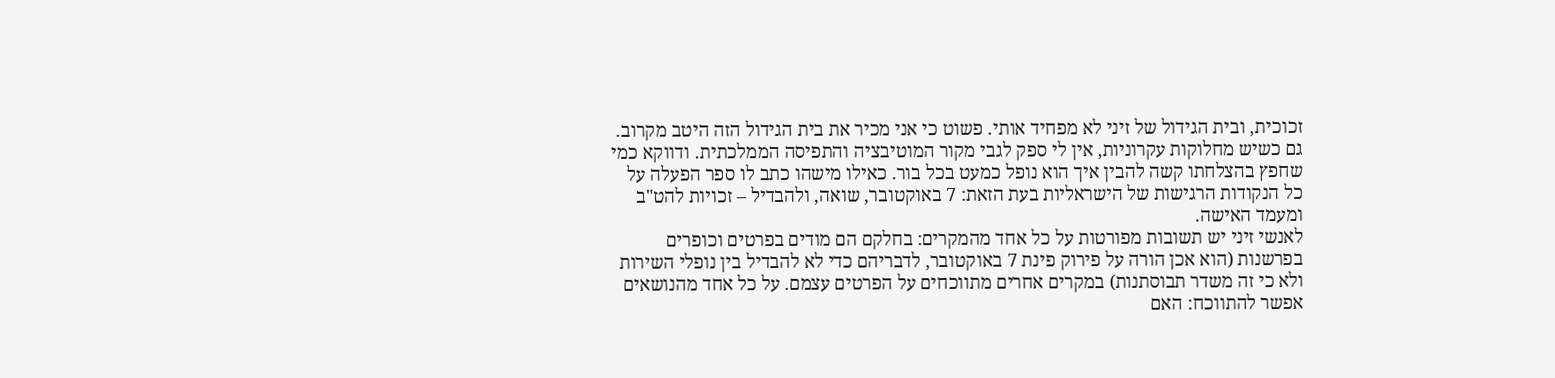זכוכית, ובית הגידול של זיני לא מפחיד אותי. פשוט כי אני מכיר את בית הגידול הזה היטב מקרוב. גם כשיש מחלוקות עקרוניות, אין לי ספק לגבי מקור המוטיבציה והתפיסה הממלכתית. ודווקא כמי שחפץ בהצלחתו קשה להבין איך הוא נופל כמעט בכל בור. כאילו מישהו כתב לו ספר הפעלה על כל הנקודות הרגישות של הישראליות בעת הזאת: 7 באוקטובר, שואה, ולהבדיל – זכויות להט"ב ומעמד האישה.
לאנשי זיני יש תשובות מפורטות על כל אחד מהמקרים: בחלקם הם מודים בפרטים וכופרים בפרשנות (הוא אכן הורה על פירוק פינת 7 באוקטובר, לדבריהם כדי לא להבדיל בין נופלי השירות ולא כי זה משדר תבוסתנות) במקרים אחרים מתווכחים על הפרטים עצמם. על כל אחד מהנושאים אפשר להתווכח: האם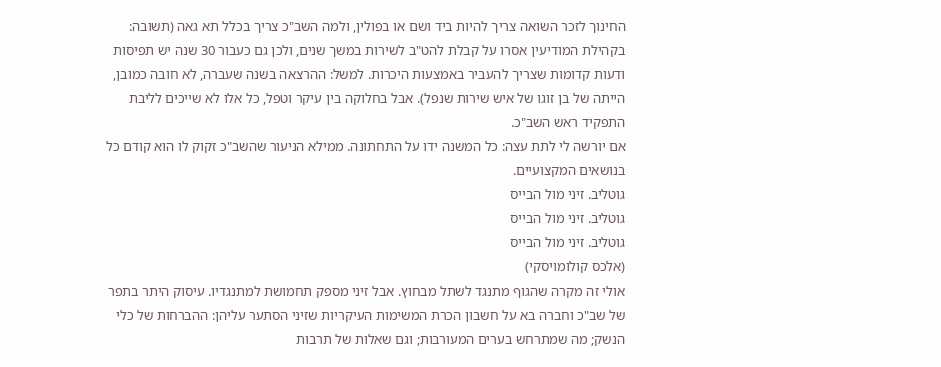החינוך לזכר השואה צריך להיות ביד ושם או בפולין, ולמה השב"כ צריך בכלל תא גאה (תשובה: בקהילת המודיעין אסרו על קבלת להט"ב לשירות במשך שנים, ולכן גם כעבור 30 שנה יש תפיסות ודעות קדומות שצריך להעביר באמצעות היכרות. למשל: ההרצאה בשנה שעברה, לא חובה כמובן, הייתה של בן זוגו של איש שירות שנפל). אבל בחלוקה בין עיקר וטפל, כל אלו לא שייכים לליבת התפקיד ראש השב"כ.
אם יורשה לי לתת עצה: כל המשנה ידו על התחתונה. ממילא הניעור שהשב"כ זקוק לו הוא קודם כל בנושאים המקצועיים.
גוטליב. זיני מול הבייס
גוטליב. זיני מול הבייס
גוטליב. זיני מול הבייס
(אלכס קולומויסקי)
אולי זה מקרה שהגוף מתנגד לשתל מבחוץ. אבל זיני מספק תחמושת למתנגדיו. עיסוק היתר בתפר של שב"כ וחברה בא על חשבון הכרת המשימות העיקריות שזיני הסתער עליהן: ההברחות של כלי הנשק; מה שמתרחש בערים המעורבות; וגם שאלות של תרבות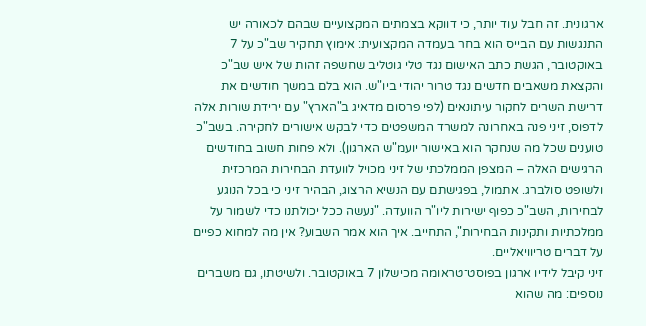ארגונית. זה חבל עוד יותר, כי דווקא בצמתים המקצועיים שבהם לכאורה יש התנגשות עם הבייס הוא בחר בעמדה המקצועית: אימוץ תחקיר שב"כ על 7 באוקטובר, הגשת כתב האישום נגד טלי גוטליב שחשפה זהות של איש שב"כ והקצאת משאבים חדשים נגד טרור יהודי ביו"ש. הוא בלם במשך חודשים את דרישת השרים לחקור עיתונאים (לפי פרסום מדאיג ב"הארץ" עם ירידת שורות אלה לדפוס, זיני פנה באחרונה למשרד המשפטים כדי לבקש אישורים לחקירה. בשב"כ טוענים שכל מה שנחקר הוא באישור יועמ"ש הארגון). ולא פחות חשוב בחודשים הרגישים האלה – המצפן הממלכתי של זיני מכויל לוועדת הבחירות המרכזית ולשופט סולברג. אתמול, בפגישתם עם הנשיא הרצוג, הבהיר זיני כי בכל הנוגע לבחירות, השב"כ כפוף ישירות ליו"ר הוועדה. "נעשה ככל יכולתנו כדי לשמור על ממלכתיות ותקינות הבחירות", התחייב. איך הוא אמר השבוע? אין מה למחוא כפיים על דברים טריוויאליים.
זיני קיבל לידיו ארגון בפוסט־טראומה מכישלון 7 באוקטובר. ולשיטתו, גם משברים נוספים: מה שהוא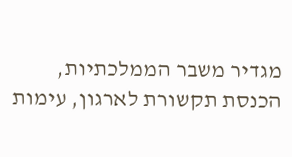מגדיר משבר הממלכתיות, הכנסת תקשורת לארגון, עימות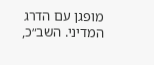מופגן עם הדרג המדיני. השב״כ,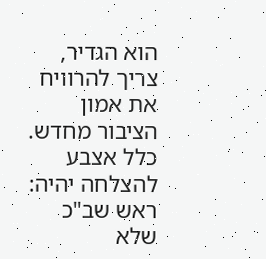הוא הגדיר, צריך להרוויח את אמון הציבור מחדש. כלל אצבע להצלחה יהיה: ראש שב"כ שלא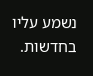נשמע עליו בחדשות.